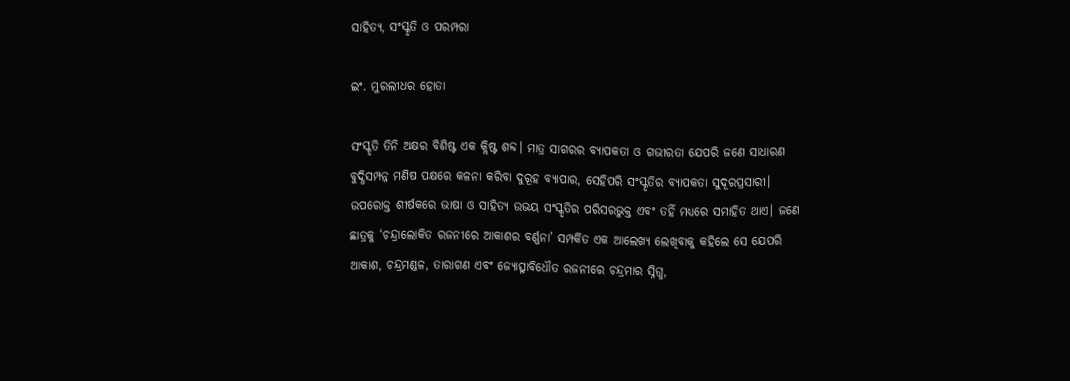ସାହିତ୍ୟ, ସଂସ୍କୃତି ଓ ପରମ୍ପରା

ଇଂ. ମୁରଲୀଧର ହୋତା

ସଂସ୍କୃତି ତିନି ଅକ୍ଷର ବିଶିଷ୍ଟ ଏକ କ୍ଲିଷ୍ଟ ଶବ୍ଦ। ମାତ୍ର ସାଗରର ବ୍ୟାପକତା ଓ ଗଭୀରତା ଯେପରି ଜଣେ ସାଧାରଣ ବୁଦ୍ଧିସମ୍ପନ୍ନ ମଣିଷ ପକ୍ଷରେ କଳନା କରିବା ଦୁରୂହ ବ୍ୟାପାର, ସେହିପରି ସଂସ୍କୃତିର ବ୍ୟାପକତା ସୁଦୂରପ୍ରସାରୀ। ଉପରୋକ୍ତ ଶୀର୍ଷକରେ ଭାଷା ଓ ସାହିତ୍ୟ ଉଭୟ ସଂସ୍କୃତିର ପରିସରଭୁକ୍ତ ଏବଂ ତହିଁ ମଧ୍ୟରେ ସମାହିତ ଥାଏ। ଜଣେ ଛାତ୍ରକୁ ‘ଚନ୍ଦ୍ରାଲୋକିତ ରଜନୀରେ ଆକାଶର ବର୍ଣ୍ଣନା’ ସମ୍ପର୍କିତ ଏକ ଆଲେଖ୍ୟ ଲେଖିବାକୁ କହିଲେ ସେ ଯେପରି ଆକାଶ, ଚନ୍ଦ୍ରମଣ୍ଡଳ, ତାରାଗଣ ଏବଂ ଜ୍ୟୋତ୍ସ୍ନାବିଧୌତ ରଜନୀରେ ଚନ୍ଦ୍ରମାର ସ୍ନିଗ୍ଧ,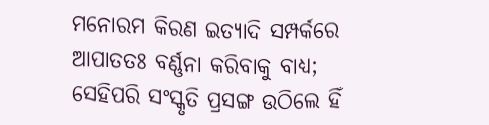ମନୋରମ କିରଣ ଇତ୍ୟାଦି ସମ୍ପର୍କରେ ଆପାତତଃ ବର୍ଣ୍ଣନା କରିବାକୁ ବାଧ୍ୟ; ସେହିପରି ସଂସ୍କୃତି ପ୍ରସଙ୍ଗ ଉଠିଲେ ହିଁ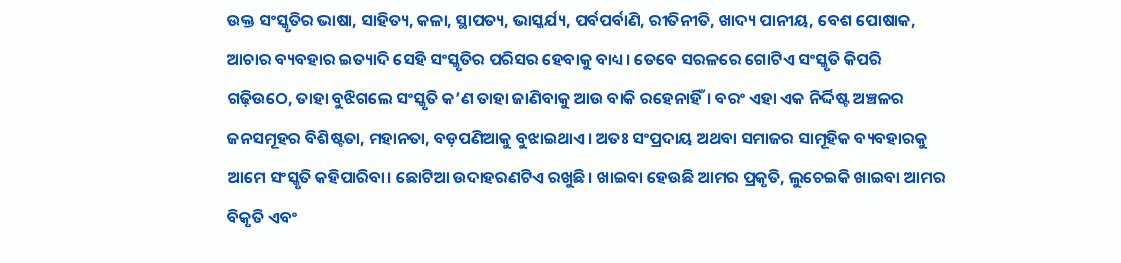ଉକ୍ତ ସଂସ୍କୃତିର ଭାଷା, ସାହିତ୍ୟ, କଳା, ସ୍ଥାପତ୍ୟ, ଭାସ୍କର୍ଯ୍ୟ, ପର୍ବପର୍ବାଣି, ରୀତିନୀତି, ଖାଦ୍ୟ ପାନୀୟ, ବେଶ ପୋଷାକ, ଆଚାର ବ୍ୟବହାର ଇତ୍ୟାଦି ସେହି ସଂସ୍କୃତିର ପରିସର ହେବାକୁ ବାଧ୍ୟ। ତେବେ ସରଳରେ ଗୋଟିଏ ସଂସ୍କୃତି କିପରି ଗଢ଼ିଉଠେ, ତାହା ବୁଝିଗଲେ ସଂସ୍କୃତି କ’ଣ ତାହା ଜାଣିବାକୁ ଆଉ ବାକି ରହେନାହିଁ। ବରଂ ଏହା ଏକ ନିର୍ଦ୍ଦିଷ୍ଟ ଅଞ୍ଚଳର ଜନସମୂହର ବିଶିଷ୍ଟତା, ମହାନତା, ବଡ଼ପଣିଆକୁ ବୁଝାଇଥାଏ। ଅତଃ ସଂପ୍ରଦାୟ ଅଥବା ସମାଜର ସାମୂହିକ ବ୍ୟବହାରକୁ ଆମେ ସଂସ୍କୃତି କହିପାରିବା। ଛୋଟିଆ ଉଦାହରଣଟିଏ ରଖୁଛି। ଖାଇବା ହେଉଛି ଆମର ପ୍ରକୃତି, ଲୁଚେଇକି ଖାଇବା ଆମର ବିକୃତି ଏବଂ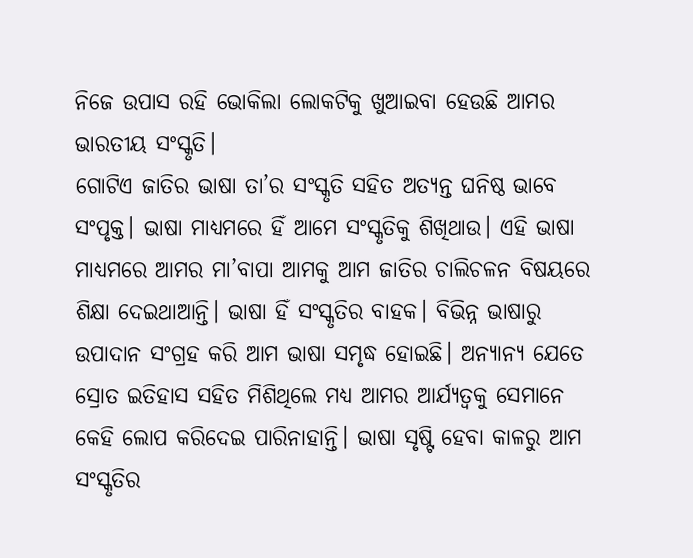ନିଜେ ଉପାସ ରହି ଭୋକିଲା ଲୋକଟିକୁ ଖୁଆଇବା ହେଉଛି ଆମର ଭାରତୀୟ ସଂସ୍କୃତି।
ଗୋଟିଏ ଜାତିର ଭାଷା ତା’ର ସଂସ୍କୃତି ସହିତ ଅତ୍ୟନ୍ତ ଘନିଷ୍ଠ ଭାବେ ସଂପୃକ୍ତ। ଭାଷା ମାଧ୍ୟମରେ ହିଁ ଆମେ ସଂସ୍କୃତିକୁ ଶିଖିଥାଉ। ଏହି ଭାଷା ମାଧ୍ୟମରେ ଆମର ମା’ବାପା ଆମକୁ ଆମ ଜାତିର ଚାଲିଚଳନ ବିଷୟରେ ଶିକ୍ଷା ଦେଇଥାଆନ୍ତି। ଭାଷା ହିଁ ସଂସ୍କୃତିର ବାହକ। ବିଭିନ୍ନ ଭାଷାରୁ ଉପାଦାନ ସଂଗ୍ରହ କରି ଆମ ଭାଷା ସମୃଦ୍ଧ ହୋଇଛି। ଅନ୍ୟାନ୍ୟ ଯେତେ ସ୍ରୋତ ଇତିହାସ ସହିତ ମିଶିଥିଲେ ମଧ୍ୟ ଆମର ଆର୍ଯ୍ୟତ୍ୱକୁ ସେମାନେ କେହି ଲୋପ କରିଦେଇ ପାରିନାହାନ୍ତି। ଭାଷା ସୃଷ୍ଟି ହେବା କାଳରୁ ଆମ ସଂସ୍କୃତିର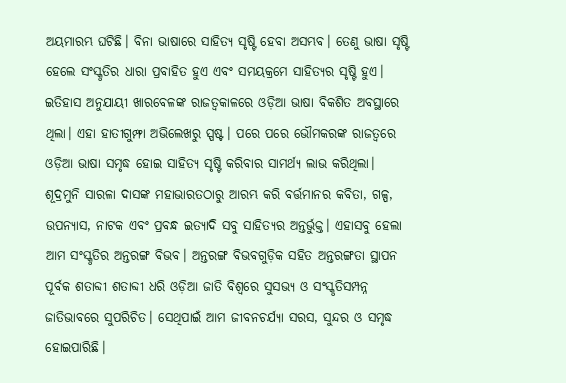ଅୟମାରମ୍ଭ ଘଟିଛି। ବିନା ଭାଷାରେ ସାହିତ୍ୟ ସୃଷ୍ଟି ହେବା ଅସମ୍ଭବ। ତେଣୁ ଭାଷା ସୃଷ୍ଟି ହେଲେ ସଂସ୍କୃତିର ଧାରା ପ୍ରବାହିତ ହୁଏ ଏବଂ ସମୟକ୍ରମେ ସାହିତ୍ୟର ସୃଷ୍ଟି ହୁଏ। ଇତିହାସ ଅନୁଯାୟୀ ଖାରବେଳଙ୍କ ରାଜତ୍ୱକାଳରେ ଓଡ଼ିଆ ଭାଷା ବିକଶିତ ଅବସ୍ଥାରେ ଥିଲା। ଏହା ହାତୀଗୁମ୍ଫା ଅଭିଲେଖରୁ ସ୍ପଷ୍ଟ। ପରେ ପରେ ଭୌମକରଙ୍କ ରାଜତ୍ୱରେ ଓଡ଼ିଆ ଭାଷା ସମୃଦ୍ଧ ହୋଇ ସାହିତ୍ୟ ସୃଷ୍ଟି କରିବାର ସାମର୍ଥ୍ୟ ଲାଭ କରିଥିଲା। ଶୂଦ୍ରମୁନି ସାରଳା ଦାସଙ୍କ ମହାଭାରତଠାରୁ ଆରମ୍ଭ କରି ବର୍ତ୍ତମାନର କବିତା, ଗଳ୍ପ, ଉପନ୍ୟାସ, ନାଟକ ଏବଂ ପ୍ରବନ୍ଧ ଇତ୍ୟାଦି ସବୁ ସାହିତ୍ୟର ଅନ୍ତର୍ଭୁକ୍ତ। ଏହାସବୁ ହେଲା ଆମ ସଂସ୍କୃତିର ଅନ୍ତରଙ୍ଗ ବିଭବ। ଅନ୍ତରଙ୍ଗ ବିଭବଗୁଡ଼ିକ ସହିତ ଅନ୍ତରଙ୍ଗତା ସ୍ଥାପନ ପୂର୍ବକ ଶତାବ୍ଦୀ ଶତାବ୍ଦୀ ଧରି ଓଡ଼ିଆ ଜାତି ବିଶ୍ୱରେ ସୁସଭ୍ୟ ଓ ସଂସ୍କୃତିସମ୍ପନ୍ନ ଜାତିଭାବରେ ସୁପରିଚିତ। ସେଥିପାଇଁ ଆମ ଜୀବନଚର୍ଯ୍ୟା ସରସ, ସୁନ୍ଦର ଓ ସମୃଦ୍ଧ ହୋଇପାରିଛି।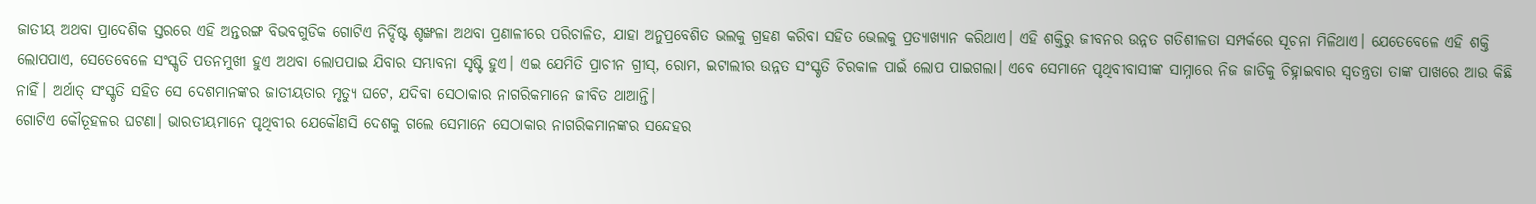ଜାତୀୟ ଅଥବା ପ୍ରାଦେଶିକ ସ୍ତରରେ ଏହି ଅନ୍ତରଙ୍ଗ ବିଭବଗୁଡିକ ଗୋଟିଏ ନିର୍ଦ୍ଦିଷ୍ଟ ଶୃଙ୍ଖଳା ଅଥବା ପ୍ରଣାଳୀରେ ପରିଚାଳିତ, ଯାହା ଅନୁପ୍ରବେଶିତ ଭଲକୁ ଗ୍ରହଣ କରିବା ସହିତ ଭେଲକୁ ପ୍ରତ୍ୟାଖ୍ୟାନ କରିଥାଏ। ଏହି ଶକ୍ତିରୁ ଜୀବନର ଉନ୍ନତ ଗତିଶୀଳତା ସମ୍ପର୍କରେ ସୂଚନା ମିଳିଥାଏ। ଯେତେବେଳେ ଏହି ଶକ୍ତି ଲୋପପାଏ, ସେତେବେଳେ ସଂସ୍କୃତି ପତନମୁଖୀ ହୁଏ ଅଥବା ଲୋପପାଇ ଯିବାର ସମ୍ଭାବନା ସୃଷ୍ଟି ହୁଏ। ଏଇ ଯେମିତି ପ୍ରାଚୀନ ଗ୍ରୀସ୍‌, ରୋମ, ଇଟାଲୀର ଉନ୍ନତ ସଂସ୍କୃତି ଚିରକାଳ ପାଇଁ ଲୋପ ପାଇଗଲା। ଏବେ ସେମାନେ ପୃଥିବୀବାସୀଙ୍କ ସାମ୍ନାରେ ନିଜ ଜାତିକୁ ଚିହ୍ନାଇବାର ସ୍ବତନ୍ତ୍ରତା ତାଙ୍କ ପାଖରେ ଆଉ କିଛି ନାହିଁ। ଅର୍ଥାତ୍‌ ସଂସ୍କୃତି ସହିତ ସେ ଦେଶମାନଙ୍କର ଜାତୀୟତାର ମୃତ୍ୟୁ ଘଟେ, ଯଦିବା ସେଠାକାର ନାଗରିକମାନେ ଜୀବିତ ଥାଆନ୍ତି।
ଗୋଟିଏ କୌତୂହଳର ଘଟଣା। ଭାରତୀୟମାନେ ପୃଥିବୀର ଯେକୌଣସି ଦେଶକୁ ଗଲେ ସେମାନେ ସେଠାକାର ନାଗରିକମାନଙ୍କର ସନ୍ଦେହର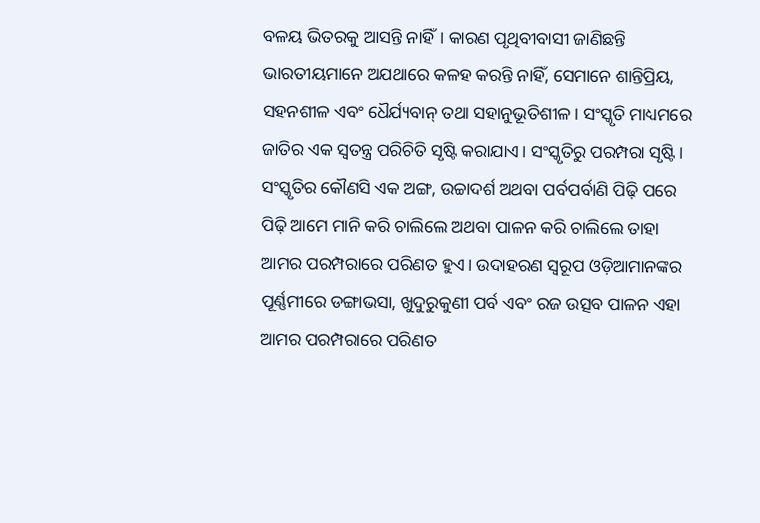ବଳୟ ଭିତରକୁ ଆସନ୍ତି ନାହିଁ। କାରଣ ପୃଥିବୀବାସୀ ଜାଣିଛନ୍ତି ଭାରତୀୟମାନେ ଅଯଥାରେ କଳହ କରନ୍ତି ନାହିଁ, ସେମାନେ ଶାନ୍ତିପ୍ରିୟ, ସହନଶୀଳ ଏବଂ ଧୈର୍ଯ୍ୟବାନ୍‌ ତଥା ସହାନୁଭୂତିଶୀଳ। ସଂସ୍କୃତି ମାଧ୍ୟମରେ ଜାତିର ଏକ ସ୍ବତନ୍ତ୍ର ପରିଚିତି ସୃଷ୍ଟି କରାଯାଏ। ସଂସ୍କୃତିରୁ ପରମ୍ପରା ସୃଷ୍ଟି। ସଂସ୍କୃତିର କୌଣସି ଏକ ଅଙ୍ଗ, ଉଚ୍ଚାଦର୍ଶ ଅଥବା ପର୍ବପର୍ବାଣି ପିଢ଼ି ପରେ ପିଢ଼ି ଆମେ ମାନି କରି ଚାଲିଲେ ଅଥବା ପାଳନ କରି ଚାଲିଲେ ତାହା ଆମର ପରମ୍ପରାରେ ପରିଣତ ହୁଏ। ଉଦାହରଣ ସ୍ବରୂପ ଓଡ଼ିଆମାନଙ୍କର ପୂର୍ଣ୍ଣମୀରେ ଡଙ୍ଗାଭସା, ଖୁଦୁରୁକୁଣୀ ପର୍ବ ଏବଂ ରଜ ଉତ୍ସବ ପାଳନ ଏହା ଆମର ପରମ୍ପରାରେ ପରିଣତ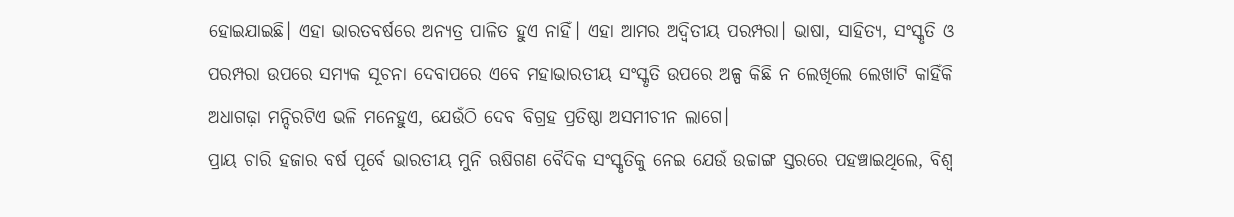ହୋଇଯାଇଛି। ଏହା ଭାରତବର୍ଷରେ ଅନ୍ୟତ୍ର ପାଳିତ ହୁଏ ନାହିଁ। ଏହା ଆମର ଅଦ୍ୱିତୀୟ ପରମ୍ପରା। ଭାଷା, ସାହିତ୍ୟ, ସଂସ୍କୃତି ଓ ପରମ୍ପରା ଉପରେ ସମ୍ୟକ ସୂଚନା ଦେବାପରେ ଏବେ ମହାଭାରତୀୟ ସଂସ୍କୃତି ଉପରେ ଅଳ୍ପ କିଛି ନ ଲେଖିଲେ ଲେଖାଟି କାହିଁକି ଅଧାଗଢ଼ା ମନ୍ଦିରଟିଏ ଭଳି ମନେହୁଏ, ଯେଉଁଠି ଦେବ ବିଗ୍ରହ ପ୍ରତିଷ୍ଠା ଅସମୀଚୀନ ଲାଗେ।
ପ୍ରାୟ ଚାରି ହଜାର ବର୍ଷ ପୂର୍ବେ ଭାରତୀୟ ମୁନି ଋଷିଗଣ ବୈଦିକ ସଂସ୍କୃତିକୁ ନେଇ ଯେଉଁ ଉଚ୍ଚାଙ୍ଗ ସ୍ତରରେ ପହଞ୍ଚାଇଥିଲେ, ବିଶ୍ୱ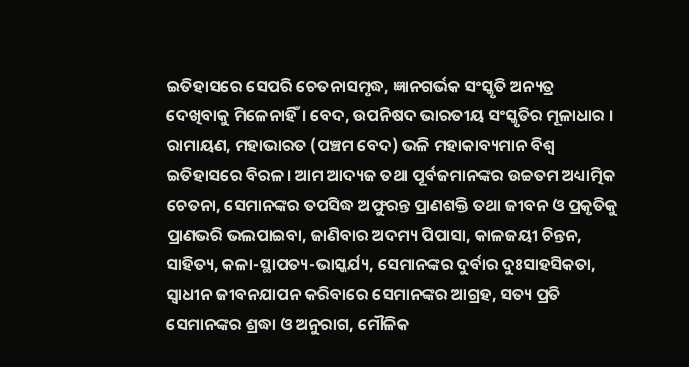ଇତିହାସରେ ସେପରି ଚେତନାସମୃଦ୍ଧ, ଜ୍ଞାନଗର୍ଭକ ସଂସ୍କୃତି ଅନ୍ୟତ୍ର ଦେଖିବାକୁ ମିଳେନାହିଁ। ବେଦ, ଉପନିଷଦ ଭାରତୀୟ ସଂସ୍କୃତିର ମୂଳାଧାର । ରାମାୟଣ, ମହାଭାରତ (ପଞ୍ଚମ ବେଦ) ଭଳି ମହାକାବ୍ୟମାନ ବିଶ୍ୱ ଇତିହାସରେ ବିରଳ। ଆମ ଆଦ୍ୟଜ ତଥା ପୂର୍ବଜମାନଙ୍କର ଉଚ୍ଚତମ ଅଧ୍ୟାତ୍ମିକ ଚେତନା, ସେମାନଙ୍କର ତପସିଦ୍ଧ ଅଫୁରନ୍ତ ପ୍ରାଣଶକ୍ତି ତଥା ଜୀବନ ଓ ପ୍ରକୃତିକୁ ପ୍ରାଣଭରି ଭଲପାଇବା, ଜାଣିବାର ଅଦମ୍ୟ ପିପାସା, କାଳଜୟୀ ଚିନ୍ତନ, ସାହିତ୍ୟ, କଳା-ସ୍ଥାପତ୍ୟ-ଭାସ୍କର୍ଯ୍ୟ, ସେମାନଙ୍କର ଦୁର୍ବାର ଦୁଃସାହସିକତା, ସ୍ବାଧୀନ ଜୀବନଯାପନ କରିବାରେ ସେମାନଙ୍କର ଆଗ୍ରହ, ସତ୍ୟ ପ୍ରତି ସେମାନଙ୍କର ଶ୍ରଦ୍ଧା ଓ ଅନୁରାଗ, ମୌଳିକ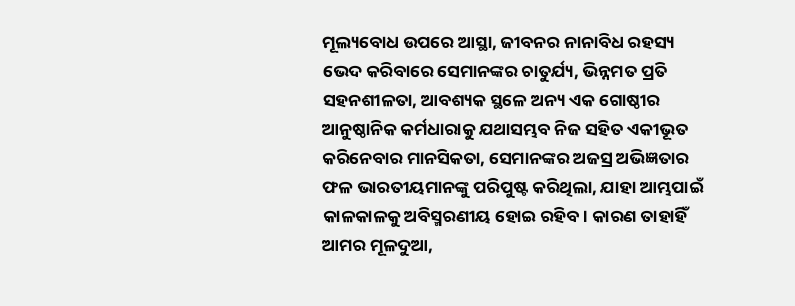ମୂଲ୍ୟବୋଧ ଉପରେ ଆସ୍ଥା, ଜୀବନର ନାନାବିଧ ରହସ୍ୟ ଭେଦ କରିବାରେ ସେମାନଙ୍କର ଚାତୁର୍ଯ୍ୟ, ଭିନ୍ନମତ ପ୍ରତି ସହନଶୀଳତା, ଆବଶ୍ୟକ ସ୍ଥଳେ ଅନ୍ୟ ଏକ ଗୋଷ୍ଠୀର ଆନୁଷ୍ଠାନିକ କର୍ମଧାରାକୁ ଯଥାସମ୍ଭବ ନିଜ ସହିତ ଏକୀଭୂତ କରିନେବାର ମାନସିକତା, ସେମାନଙ୍କର ଅଜସ୍ର ଅଭିଜ୍ଞତାର ଫଳ ଭାରତୀୟମାନଙ୍କୁ ପରିପୁଷ୍ଟ କରିଥିଲା, ଯାହା ଆମ୍ଭପାଇଁ କାଳକାଳକୁ ଅବିସ୍ମରଣୀୟ ହୋଇ ରହିବ। କାରଣ ତାହାହିଁ ଆମର ମୂଳଦୁଆ,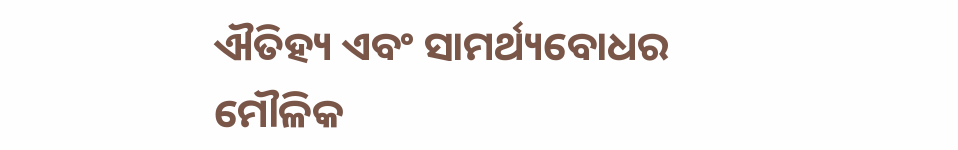ଐତିହ୍ୟ ଏବଂ ସାମର୍ଥ୍ୟବୋଧର ମୌଳିକ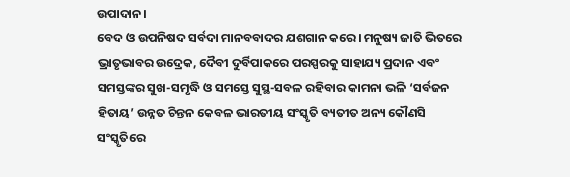ଉପାଦାନ।
ବେଦ ଓ ଉପନିଷଦ ସର୍ବଦା ମାନବବାଦର ଯଶଗାନ କରେ। ମନୁଷ୍ୟ ଜାତି ଭିତରେ ଭ୍ରାତୃଭାବର ଉଦ୍ରେକ, ଦୈବୀ ଦୁର୍ବିପାକରେ ପରସ୍ପରକୁ ସାହାଯ୍ୟ ପ୍ରଦାନ ଏବଂ ସମସ୍ତଙ୍କର ସୁଖ-ସମୃଦ୍ଧି ଓ ସମସ୍ତେ ସୁସ୍ଥ-ସବଳ ରହିବାର କାମନା ଭଳି ‘ସର୍ବଜନ ହିତାୟ’ ଉନ୍ନତ ଚିନ୍ତନ କେବଳ ଭାରତୀୟ ସଂସ୍କୃତି ବ୍ୟତୀତ ଅନ୍ୟ କୌଣସି ସଂସ୍କୃତିରେ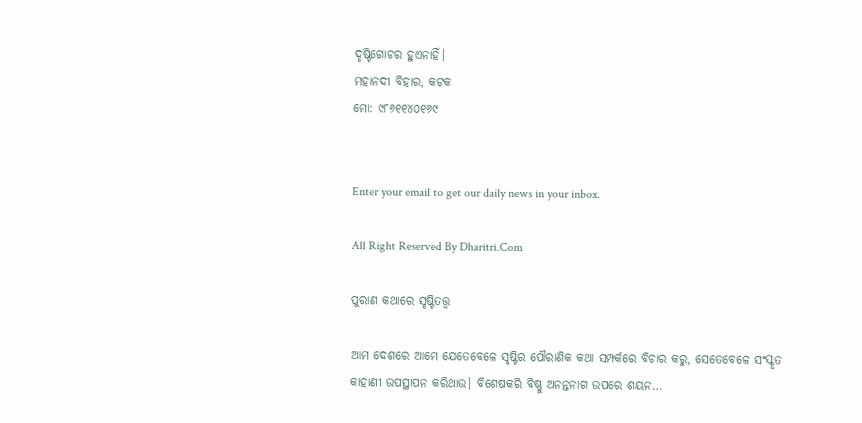ଦୃଷ୍ଟିଗୋଚର ହୁଏନାହିଁ।
ମହାନଦୀ ବିହାର, କଟକ
ମୋ: ୯୮୬୧୧୪୦୧୬୯


Enter your email to get our daily news in your inbox.

All Right Reserved By Dharitri.Com

ପୁରାଣ କଥାରେ ସୃଷ୍ଟିତତ୍ତ୍ୱ

ଆମ ଦେଶରେ ଆମେ ଯେତେବେଳେ ସୃଷ୍ଟିର ପୌରାଣିକ କଥା ସମ୍ପର୍କରେ ବିଚାର କରୁ, ସେତେବେଳେ ସଂସ୍କୃତ କାହାଣୀ ଉପସ୍ଥାପନ କରିଥାଉ। ବିଶେଷକରି ବିଷ୍ଣୁ ଅନନ୍ତନାଗ ଉପରେ ଶୟନ…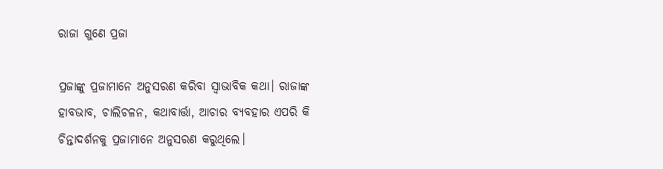ରାଜା ଗୁଣେ ପ୍ରଜା

ପ୍ରଜାଙ୍କୁ ପ୍ରଜାମାନେ ଅନୁସରଣ କରିବା ସ୍ବାଭାବିକ କଥା। ରାଜାଙ୍କ ହାବଭାବ, ଚାଲିଚଳନ, କଥାବାର୍ତ୍ତା, ଆଚାର ବ୍ୟବହାର ଏପରି କି ଚିନ୍ତାଦର୍ଶନକୁ ପ୍ରଜାମାନେ ଅନୁସରଣ କରୁଥିଲେ।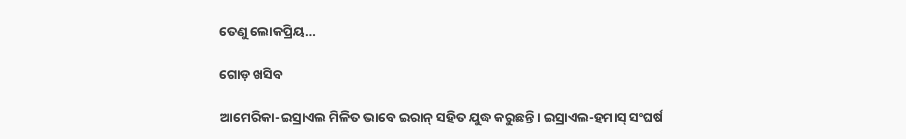ତେଣୁ ଲୋକପ୍ରିୟ…

ଗୋଡ଼ ଖସିବ

ଆମେରିକା-ଇସ୍ରାଏଲ ମିଳିତ ଭାବେ ଇରାନ୍‌ ସହିତ ଯୁଦ୍ଧ କରୁଛନ୍ତି। ଇସ୍ରାଏଲ-ହମାସ୍‌ ସଂଘର୍ଷ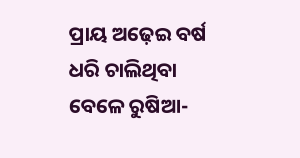ପ୍ରାୟ ଅଢ଼େଇ ବର୍ଷ ଧରି ଚାଲିଥିବା ବେଳେ ରୁଷିଆ-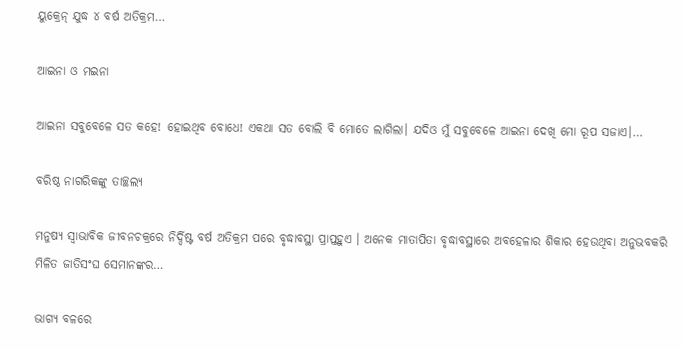ୟୁକ୍ରେନ୍‌ ଯୁଦ୍ଧ ୪ ବର୍ଷ ଅତିକ୍ରମ…

ଆଇନା ଓ ମଇନା

ଆଇନା ସବୁବେଳେ ସତ କହେ! ହୋଇଥିବ ବୋଧେ! ଏକଥା ସତ ବୋଲି ବି ମୋତେ ଲାଗିଲା। ଯଦିଓ ମୁଁ ସବୁବେଳେ ଆଇନା ଦେଖି ମୋ ରୂପ ସଜାଏ।…

ବରିଷ୍ଠ ନାଗରିକଙ୍କୁ ତାଚ୍ଛଲ୍ୟ

ମନୁଷ୍ୟ ସ୍ବାଭାବିକ ଜୀବନଚକ୍ରରେ ନିର୍ଦ୍ଦିଷ୍ଟ ବର୍ଷ ଅତିକ୍ରମ ପରେ ବୃଦ୍ଧାବସ୍ଥା ପ୍ରାପ୍ତହୁଏ । ଅନେକ ମାତାପିତା ବୃଦ୍ଧାବସ୍ଥାରେ ଅବହେଳାର ଶିକାର ହେଉଥିବା ଅନୁଭବକରି ମିଳିତ ଜାତିସଂଘ ସେମାନଙ୍କର…

ଭାଗ୍ୟ ବଳରେ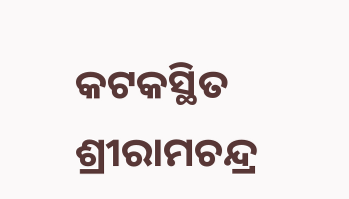କଟକସ୍ଥିତ ଶ୍ରୀରାମଚନ୍ଦ୍ର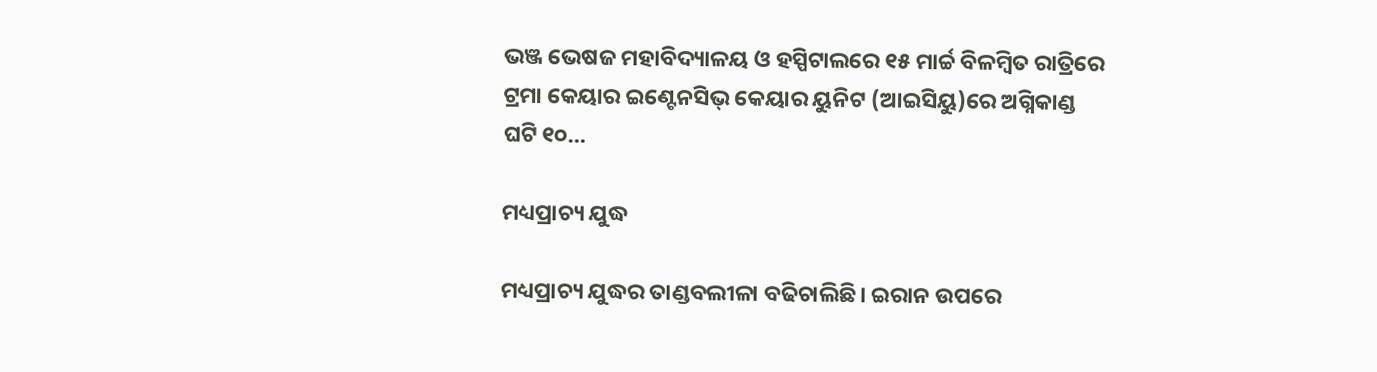ଭଞ୍ଜ ଭେଷଜ ମହାବିଦ୍ୟାଳୟ ଓ ହସ୍ପିଟାଲରେ ୧୫ ମାର୍ଚ୍ଚ ବିଳମ୍ବିତ ରାତ୍ରିରେ ଟ୍ରମା କେୟାର ଇଣ୍ଟେନସିଭ୍‌ କେୟାର ୟୁନିଟ (ଆଇସିୟୁ)ରେ ଅଗ୍ନିକାଣ୍ଡ ଘଟି ୧୦…

ମଧ୍ୟପ୍ରାଚ୍ୟ ଯୁଦ୍ଧ

ମଧ୍ୟପ୍ରାଚ୍ୟ ଯୁଦ୍ଧର ତାଣ୍ଡବଲୀଳା ବଢିଚାଲିଛି। ଇରାନ ଉପରେ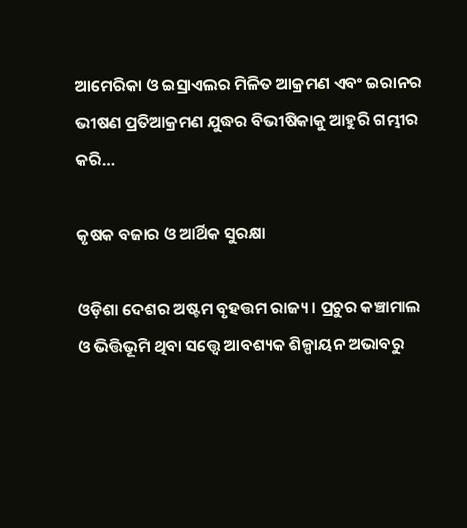ଆମେରିକା ଓ ଇସ୍ରାଏଲର ମିଳିତ ଆକ୍ରମଣ ଏବଂ ଇରାନର ଭୀଷଣ ପ୍ରତିଆକ୍ରମଣ ଯୁଦ୍ଧର ବିଭୀଷିକାକୁ ଆହୁରି ଗମ୍ଭୀର କରି…

କୃଷକ ବଜାର ଓ ଆର୍ଥିକ ସୁରକ୍ଷା

ଓଡ଼ିଶା ଦେଶର ଅଷ୍ଟମ ବୃହତ୍ତମ ରାଜ୍ୟ। ପ୍ରଚୁର କଞ୍ଚାମାଲ ଓ ଭିତ୍ତିଭୂମି ଥିବା ସତ୍ତ୍ୱେ ଆବଶ୍ୟକ ଶିଳ୍ପାୟନ ଅଭାବରୁ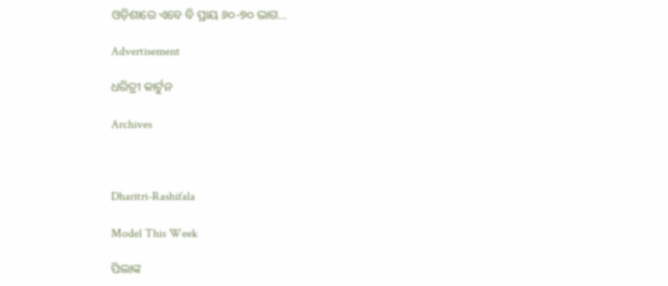ଓଡ଼ିଶାରେ ଏବେ ବି ପ୍ରାୟ ୬୦-୭୦ ଭାଗ…

Advertisement

ଧରିତ୍ରୀ କାର୍ଟୁନ

Archives



Dharitri-Rashifala

Model This Week

ପିଲାଙ୍କ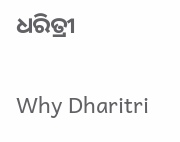ଧରିତ୍ରୀ

Why Dharitri